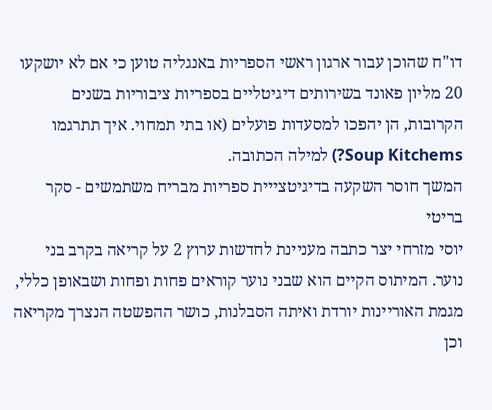דו"ח שהוכן עבור ארגון ראשי הספריות באנגליה טוען כי אם לא יושקעו 20 מליון פאונד בשירותים דיגיטליים בספריות ציבוריות בשנים הקרובות, הן יהפכו למסעדות פועלים (או בתי תמחוי. איך תתרגמו Soup Kitchems?) למילה הכתובה.
המשך חוסר השקעה בדיגיטצייית ספריות מבריח משתמשים - סקר בריטי
יוסי מזרחי יצר כתבה מעניינת לחדשות ערוץ 2 על קריאה בקרב בני נוער. המיתוס הקיים הוא שבני נוער קוראים פחות ופחות ושבאופן כללי, מגמת האוריינות יורדת ואיתה הסבלנות, כושר ההפשטה הנצרך מקריאה וכן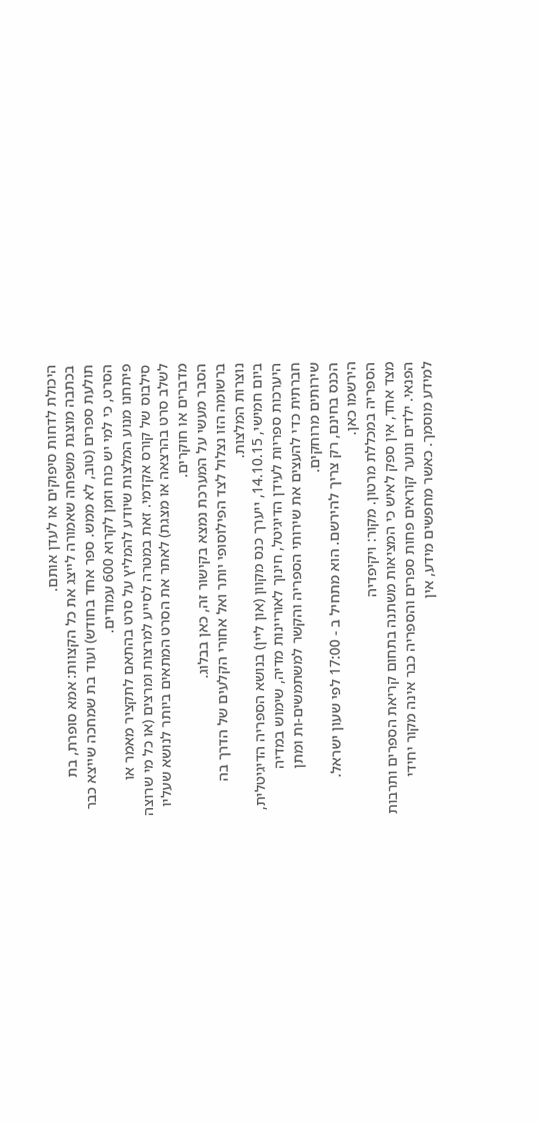היכולת לדחות סיפוקים או לעדן אותם.
בכתבה מוצגת משפחה שאמורה לייצג את כל הקצוות: אמא סופרת, בת תולעת ספרים (טוב, לא ממש. ספר אחד בחודש) ועוד בת שמחכה שייצא כבר הסרט, כי למי יש כוח וזמן לקרוא 600 עמודים.
פיתחנו מנוע המלצות שיודע להמליץ על סרט בהתאם לתקציר מאמר או סילבוס של קורס אקדמי. זאת במטרה לסייע למרצות ומרצים (או כל מי שרוצה לשלב סרט בהרצאה או מצגת) לאתר את הסרט המתאים ביותר לנושא שעליו מדברים או חוקרים.
הסבר מעשי על המערכת נמצא בקישור זה, כאן בבלוג.
ברשומה הזו נצלול לצד הפילוסופי יותר ואל אחורי הקלעים של הדרך בה נוצרות המלצות.
ביום חמישי, 14.10.15, ייערך כנס מקוון (און ליין) בנושא הספריה הדיגיטלית, היערכות ספריות לעידן הדיגיטל, חינוך לאוריינות מדיה, שימוש במדיה חברתית כדי להעצים את שירותי הספריה והקשר למשתמשים-ות ומתן שירותים מרוחקים.
הכנס בחינם, רק צריך להירשם. הוא מתחיל ב - 17:00 לפי שעון ישראל. הירשמו כאן.
הספריה במכללת מרטון. מקור: ויקיפדיה
מצד אחד, אין ספק לאיש כי המציאות משתנה בתחום קריאת הספרים ותרבות הפנאי. ילדים ונוער קוראים פחות ספרים והספריה כבר אינה מקור יחידי למידע מוסמך. כאשר מחפשים מידע, אין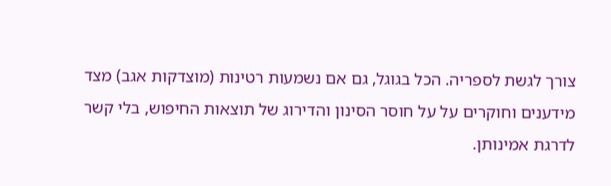צורך לגשת לספריה. הכל בגוגל, גם אם נשמעות רטינות (מוצדקות אגב) מצד מידענים וחוקרים על על חוסר הסינון והדירוג של תוצאות החיפוש, בלי קשר לדרגת אמינותן.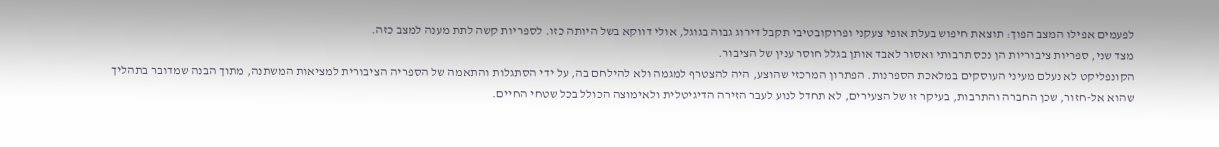לפעמים אפילו המצב הפוך: תוצאת חיפוש בעלת אופי צעקני ופרוקובטיבי תקבל דירוג גבוה בגוגל, אולי דווקא בשל היותה כזו. לספריות קשה לתת מענה למצב כזה.
מצד שני, ספריות ציבוריות הן נכס תרבותי ואסור לאבד אותן בגלל חוסר ענין של הציבור.
הקונפליקט לא נעלם מעיני העוסקים במלאכת הספרנות. הפתרון המרכזי שהוצע, היה להצטרף למגמה ולא להילחם בה, על ידי הסתגלות והתאמה של הספריה הציבורית למציאות המשתנה, מתוך הבנה שמדובר בתהליך שהוא אל-חזור, שכן החברה והתרבות, בעיקר זו של הצעירים, לא תחדל לנוע לעבר הזירה הדיגיטלית ולאימוצה הכולל בכל שטחי החיים.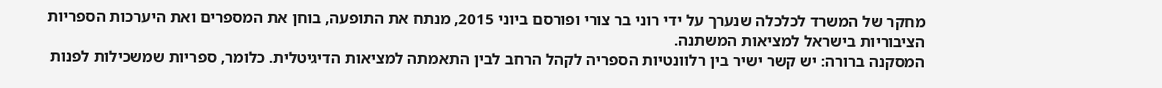מחקר של המשרד לכלכלה שנערך על ידי רוני בר צורי ופורסם ביוני 2015, מנתח את התופעה, בוחן את המספרים ואת היערכות הספריות הציבוריות בישראל למציאות המשתנה.
המסקנה ברורה: יש קשר ישיר בין רלוונטיות הספריה לקהל הרחב לבין התאמתה למציאות הדיגיטלית. כלומר, ספריות שמשכילות לפנות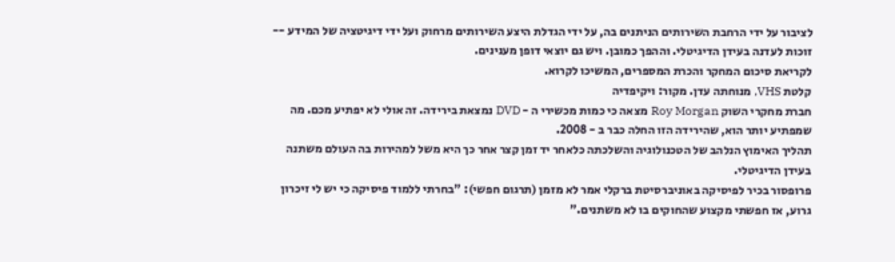לציבור על ידי הרחבת השירותים הניתנים בה, על ידי הגדלת היצע השירותים מרחוק ועל ידי דיגיטציה של המידע -- זוכות לעדנה בעידן הדיגיטלי. וההפך כמובן. ויש גם יוצאי דופן מענינים.
לקריאת סיכום המחקר והכרת המספרים, המשיכו לקרוא.
קלטת VHS, מנוחתה עדן. מקור: ויקיפדיה
חברת מחקרי השוק Roy Morgan מצאה כי כמות מכשירי ה - DVD נמצאת בירידה. זה אולי לא יפתיע מכם. מה שמפתיע יותר הוא, שהירידה הזו החלה כבר ב - 2008.
תהליך האימוץ הנלהב של הטכנולוגיה והשלכתה כלאחר יד זמן קצר אחר כך היא משל למהירות בה העולם משתנה בעידן הדיגיטלי.
פרופסור בכיר לפיסיקה באוניברסיטת ברקלי אמר לא מזמן (תרגום חפשי): "בחרתי ללמוד פיסיקה כי יש לי זיכרון גרוע, אז חפשתי מקצוע שהחוקים בו לא משתנים."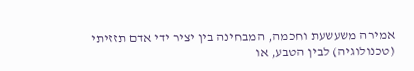אמירה משעשעת וחכמה, המבחינה בין יציר ידי אדם תזזיתי (טכנולוגיה) לבין הטבע, או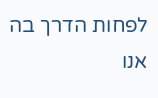לפחות הדרך בה אנו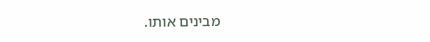מבינים אותו.